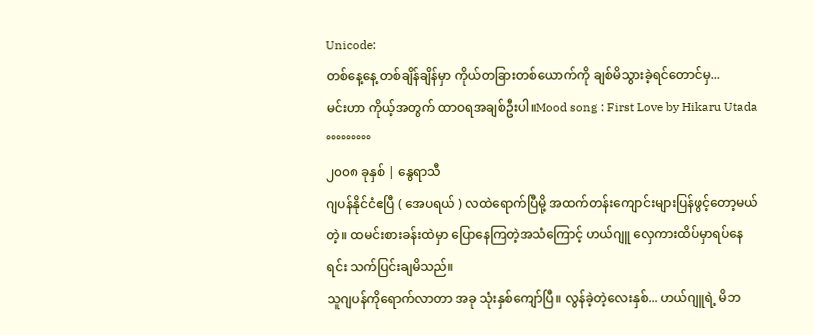Unicode:
တစ်နေ့နေ့ တစ်ချိန်ချိန်မှာ ကိုယ်တခြားတစ်ယောက်ကို ချစ်မိသွားခဲ့ရင်တောင်မှ...
မင်းဟာ ကိုယ့်အတွက် ထာဝရအချစ်ဦးပါ။Mood song : First Love by Hikaru Utada
°°°°°°°°°
၂၀၀၈ ခုနှစ် | နွေရာသီ
ဂျပန်နိုင်ငံဧပြီ ( အေပရယ် ) လထဲရောက်ပြီမို့ အထက်တန်းကျောင်းများပြန်ဖွင့်တော့မယ်တဲ့။ ထမင်းစားခန်းထဲမှာ ပြောနေကြတဲ့အသံကြောင့် ဟယ်ဂျူ လှေကားထိပ်မှာရပ်နေရင်း သက်ပြင်းချမိသည်။
သူဂျပန်ကိုရောက်လာတာ အခု သုံးနှစ်ကျော်ပြီ။ လွန်ခဲ့တဲ့လေးနှစ်... ဟယ်ဂျူရဲ့ မိဘ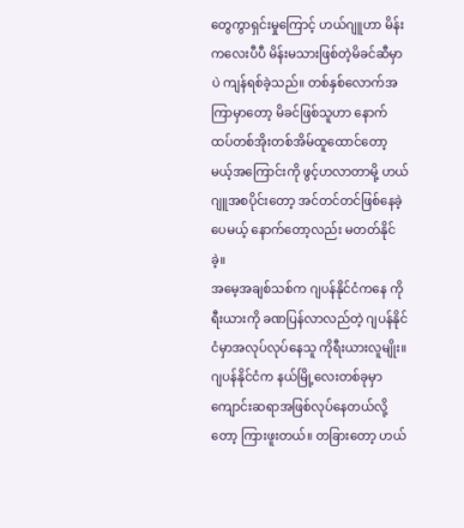တွေကွာရှင်းမှုကြောင့် ဟယ်ဂျူဟာ မိန်းကလေးပီပီ မိန်းမသားဖြစ်တဲ့မိခင်ဆီမှာပဲ ကျန်ရစ်ခဲ့သည်။ တစ်နှစ်လောက်အကြာမှာတော့ မိခင်ဖြစ်သူဟာ နောက်ထပ်တစ်အိုးတစ်အိမ်ထူထောင်တော့မယ့်အကြောင်းကို ဖွင့်ဟလာတာမို့ ဟယ်ဂျူအစပိုင်းတော့ အင်တင်တင်ဖြစ်နေခဲ့ပေမယ့် နောက်တော့လည်း မတတ်နိုင်ခဲ့။
အမေ့အချစ်သစ်က ဂျပန်နိုင်ငံကနေ ကိုရီးယားကို ခဏပြန်လာလည်တဲ့ ဂျပန်နိုင်ငံမှာအလုပ်လုပ်နေသူ ကိုရီးယားလူမျိုး။ ဂျပန်နိုင်ငံက နယ်မြို့လေးတစ်ခုမှာ ကျောင်းဆရာအဖြစ်လုပ်နေတယ်လို့တော့ ကြားဖူးတယ်။ တခြားတော့ ဟယ်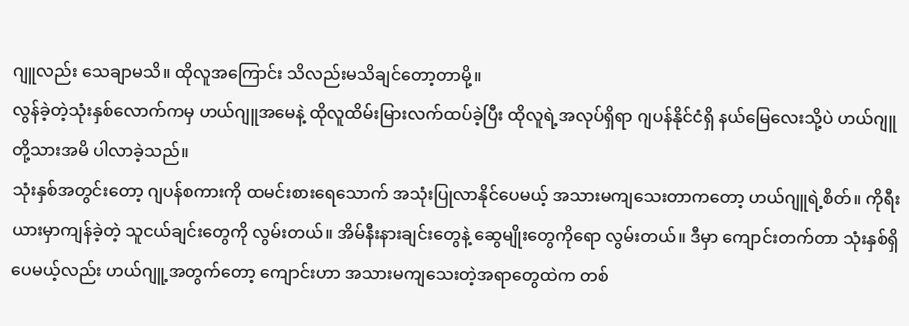ဂျူလည်း သေချာမသိ။ ထိုလူအကြောင်း သိလည်းမသိချင်တော့တာမို့။
လွန်ခဲ့တဲ့သုံးနှစ်လောက်ကမှ ဟယ်ဂျူအမေနဲ့ ထိုလူထိမ်းမြားလက်ထပ်ခဲ့ပြီး ထိုလူရဲ့အလုပ်ရှိရာ ဂျပန်နိုင်ငံရှိ နယ်မြေလေးသို့ပဲ ဟယ်ဂျူတို့သားအမိ ပါလာခဲ့သည်။
သုံးနှစ်အတွင်းတော့ ဂျပန်စကားကို ထမင်းစားရေသောက် အသုံးပြုလာနိုင်ပေမယ့် အသားမကျသေးတာကတော့ ဟယ်ဂျူရဲ့စိတ်။ ကိုရီးယားမှာကျန်ခဲ့တဲ့ သူငယ်ချင်းတွေကို လွမ်းတယ်။ အိမ်နီးနားချင်းတွေနဲ့ ဆွေမျိုးတွေကိုရော လွမ်းတယ်။ ဒီမှာ ကျောင်းတက်တာ သုံးနှစ်ရှိပေမယ့်လည်း ဟယ်ဂျူ့အတွက်တော့ ကျောင်းဟာ အသားမကျသေးတဲ့အရာတွေထဲက တစ်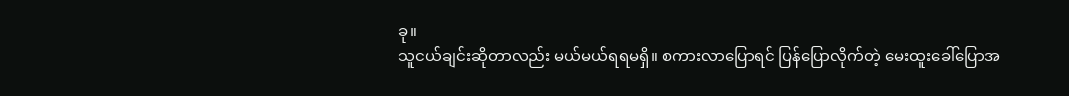ခု။
သူငယ်ချင်းဆိုတာလည်း မယ်မယ်ရရမရှိ။ စကားလာပြောရင် ပြန်ပြောလိုက်တဲ့ မေးထူးခေါ်ပြောအ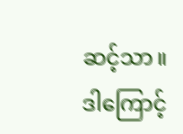ဆင့်သာ။ ဒါကြောင့်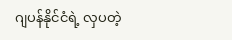ဂျပန်နိုင်ငံရဲ့ လှပတဲ့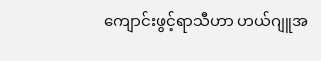ကျောင်းဖွင့်ရာသီဟာ ဟယ်ဂျူအ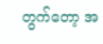တွက်တော့ အ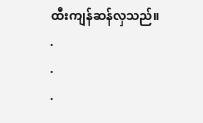ထီးကျန်ဆန်လှသည်။
.
.
.